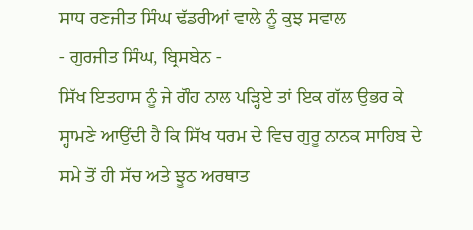ਸਾਧ ਰਣਜੀਤ ਸਿੰਘ ਢੱਡਰੀਆਂ ਵਾਲੇ ਨੂੰ ਕੁਝ ਸਵਾਲ
- ਗੁਰਜੀਤ ਸਿੰਘ, ਬ੍ਰਿਸਬੇਨ -
ਸਿੱਖ ਇਤਹਾਸ ਨੂੰ ਜੇ ਗੌਹ ਨਾਲ ਪੜ੍ਹਿਏ ਤਾਂ ਇਕ ਗੱਲ ਉਭਰ ਕੇ ਸ੍ਹਾਮਣੇ ਆਉਂਦੀ ਹੈ ਕਿ ਸਿੱਖ ਧਰਮ ਦੇ ਵਿਚ ਗੁਰੂ ਨਾਨਕ ਸਾਹਿਬ ਦੇ ਸਮੇ ਤੋਂ ਹੀ ਸੱਚ ਅਤੇ ਝੂਠ ਅਰਥਾਤ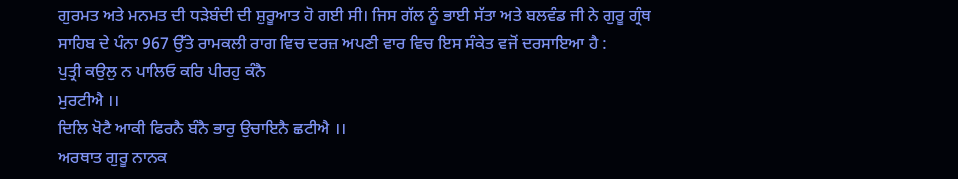ਗੁਰਮਤ ਅਤੇ ਮਨਮਤ ਦੀ ਧੜੇਬੰਦੀ ਦੀ ਸ਼ੁਰੂਆਤ ਹੋ ਗਈ ਸੀ। ਜਿਸ ਗੱਲ ਨੂੰ ਭਾਈ ਸੱਤਾ ਅਤੇ ਬਲਵੰਡ ਜੀ ਨੇ ਗੁਰੂ ਗ੍ਰੰਥ ਸਾਹਿਬ ਦੇ ਪੰਨਾ 967 ਉੱਤੇ ਰਾਮਕਲੀ ਰਾਗ ਵਿਚ ਦਰਜ਼ ਅਪਣੀ ਵਾਰ ਵਿਚ ਇਸ ਸੰਕੇਤ ਵਜੋਂ ਦਰਸਾਇਆ ਹੈ :
ਪੁਤ੍ਰੀ ਕਉਲੁ ਨ ਪਾਲਿਓ ਕਰਿ ਪੀਰਹੁ ਕੰਨੈ
ਮੁਰਟੀਐ ।।
ਦਿਲਿ ਖੋਟੈ ਆਕੀ ਫਿਰਨੈ ਬੰਨੈ ਭਾਰੁ ਉਚਾਇਨੈ ਛਟੀਐ ।।
ਅਰਥਾਤ ਗੁਰੂ ਨਾਨਕ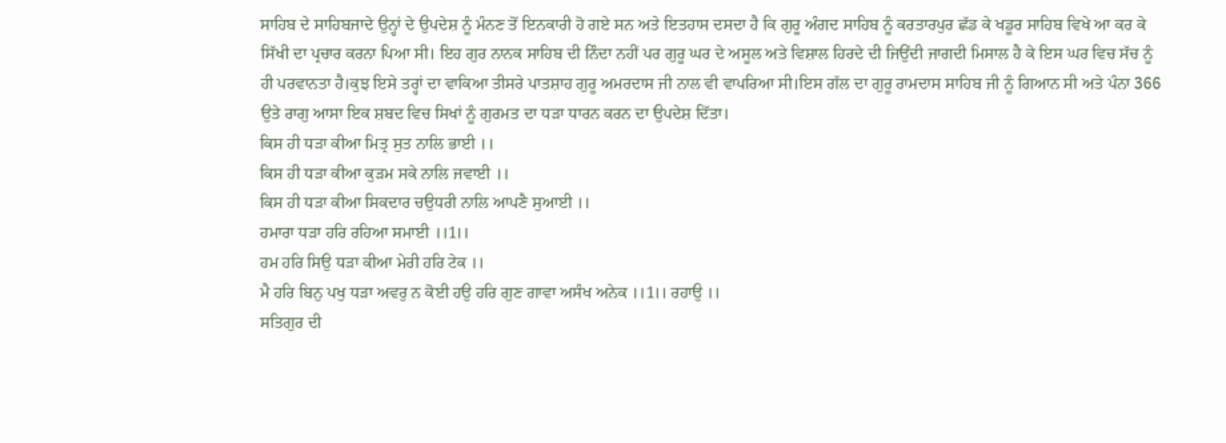ਸਾਹਿਬ ਦੇ ਸਾਹਿਬਜਾਦੇ ਉਨ੍ਹਾਂ ਦੇ ਉਪਦੇਸ਼ ਨੂੰ ਮੰਨਣ ਤੋਂ ਇਨਕਾਰੀ ਹੋ ਗਏ ਸਨ ਅਤੇ ਇਤਹਾਸ ਦਸਦਾ ਹੈ ਕਿ ਗੁਰੂ ਅੰਗਦ ਸਾਹਿਬ ਨੂੰ ਕਰਤਾਰਪੁਰ ਛੱਡ ਕੇ ਖਡੂਰ ਸਾਹਿਬ ਵਿਖੇ ਆ ਕਰ ਕੇ ਸਿੱਖੀ ਦਾ ਪ੍ਰਚਾਰ ਕਰਨਾ ਪਿਆ ਸੀ। ਇਹ ਗੁਰ ਨਾਨਕ ਸਾਹਿਬ ਦੀ ਨਿੰਦਾ ਨਹੀਂ ਪਰ ਗੁਰੂ ਘਰ ਦੇ ਅਸੂਲ ਅਤੇ ਵਿਸ਼ਾਲ ਹਿਰਦੇ ਦੀ ਜਿਉਂਦੀ ਜਾਗਦੀ ਮਿਸਾਲ ਹੈ ਕੇ ਇਸ ਘਰ ਵਿਚ ਸੱਚ ਨੂੰ ਹੀ ਪਰਵਾਨਤਾ ਹੈ।ਕੁਝ ਇਸੇ ਤਰ੍ਹਾਂ ਦਾ ਵਾਕਿਆ ਤੀਸਰੇ ਪਾਤਸ਼ਾਹ ਗੁਰੂ ਅਮਰਦਾਸ ਜੀ ਨਾਲ ਵੀ ਵਾਪਰਿਆ ਸੀ।ਇਸ ਗੱਲ ਦਾ ਗੁਰੂ ਰਾਮਦਾਸ ਸਾਹਿਬ ਜੀ ਨੂੰ ਗਿਆਨ ਸੀ ਅਤੇ ਪੰਨਾ 366 ਉਤੇ ਰਾਗੁ ਆਸਾ ਇਕ ਸ਼ਬਦ ਵਿਚ ਸਿਖਾਂ ਨੂੰ ਗੁਰਮਤ ਦਾ ਧੜਾ ਧਾਰਨ ਕਰਨ ਦਾ ਉਪਦੇਸ਼ ਦਿੱਤਾ।
ਕਿਸ ਹੀ ਧੜਾ ਕੀਆ ਮਿਤ੍ਰ ਸੁਤ ਨਾਲਿ ਭਾਈ ।।
ਕਿਸ ਹੀ ਧੜਾ ਕੀਆ ਕੁੜਮ ਸਕੇ ਨਾਲਿ ਜਵਾਈ ।।
ਕਿਸ ਹੀ ਧੜਾ ਕੀਆ ਸਿਕਦਾਰ ਚਉਧਰੀ ਨਾਲਿ ਆਪਣੈ ਸੁਆਈ ।।
ਹਮਾਰਾ ਧੜਾ ਹਰਿ ਰਹਿਆ ਸਮਾਈ ।।1।।
ਹਮ ਹਰਿ ਸਿਉ ਧੜਾ ਕੀਆ ਮੇਰੀ ਹਰਿ ਟੇਕ ।।
ਮੈ ਹਰਿ ਬਿਨੁ ਪਖੁ ਧੜਾ ਅਵਰੁ ਨ ਕੋਈ ਹਉ ਹਰਿ ਗੁਣ ਗਾਵਾ ਅਸੰਖ ਅਨੇਕ ।।1।। ਰਹਾਉ ।।
ਸਤਿਗੁਰ ਦੀ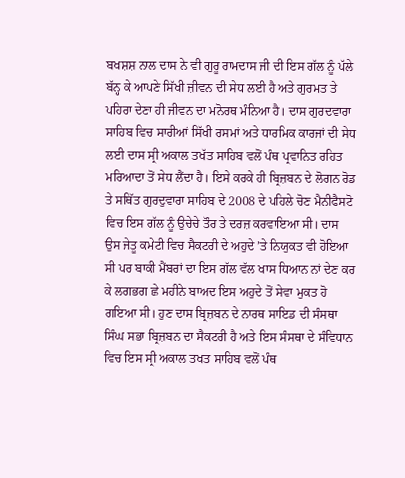ਬਖਸ਼ਸ਼ ਨਾਲ ਦਾਸ ਨੇ ਵੀ ਗੁਰੂ ਰਾਮਦਾਸ ਜੀ ਦੀ ਇਸ ਗੱਲ ਨੂੰ ਪੱਲੇ ਬੱਨ੍ਹ ਕੇ ਆਪਣੇ ਸਿੱਖੀ ਜ਼ੀਵਨ ਦੀ ਸੇਧ ਲਈ ਹੈ ਅਤੇ ਗੁਰਮਤ ਤੇ ਪਹਿਰਾ ਦੇਣਾ ਹੀ ਜੀਵਨ ਦਾ ਮਨੋਰਥ ਮੰਨਿਆ ਹੈ। ਦਾਸ ਗੁਰਦਵਾਰਾ ਸਾਹਿਬ ਵਿਚ ਸਾਰੀਆਂ ਸਿੱਖੀ ਰਸਮਾਂ ਅਤੇ ਧਾਰਮਿਕ ਕਾਰਜਾਂ ਦੀ ਸੇਧ ਲਈ ਦਾਸ ਸ੍ਰੀ ਅਕਾਲ ਤਖੱਤ ਸਾਹਿਬ ਵਲੋਂ ਪੰਥ ਪ੍ਰਵਾਨਿਤ ਰਹਿਤ ਮਰਿਆਦਾ ਤੋਂ ਸੇਧ ਲੈਂਦਾ ਹੈ। ਇਸੇ ਕਰਕੇ ਹੀ ਬ੍ਰਿਜ਼ਬਨ ਦੇ ਲੋਗਨ ਰੋਡ ਤੇ ਸਥਿੱਤ ਗੁਰਦੁਵਾਰਾ ਸਾਹਿਬ ਦੇ 2008 ਦੇ ਪਹਿਲੇ ਚੋਣ ਮੈਨੀਫੈਸਟੋ ਵਿਚ ਇਸ ਗੱਲ ਨੂੰ ਉਚੇਚੇ ਤੌਰ ਤੇ ਦਰਜ਼ ਕਰਵਾਇਆ ਸੀ। ਦਾਸ ਉਸ ਜੇਤੂ ਕਮੇਟੀ ਵਿਚ ਸੈਕਟਰੀ ਦੇ ਅਹੁਦੇ ’ਤੇ ਨਿਯੁਕਤ ਵੀ ਹੋਇਆ ਸੀ ਪਰ ਬਾਕੀ ਮੈਂਬਰਾਂ ਦਾ ਇਸ ਗੱਲ ਵੱਲ ਖਾਸ ਧਿਆਨ ਨਾਂ ਦੇਣ ਕਰ ਕੇ ਲਗਭਗ ਛੇ ਮਹੀਨੇ ਬਾਅਦ ਇਸ ਅਹੁਦੇ ਤੋਂ ਸੇਵਾ ਮੁਕਤ ਹੋ ਗਇਆ ਸੀ। ਹੁਣ ਦਾਸ ਬ੍ਰਿਜ਼ਬਨ ਦੇ ਨਾਰਥ ਸਾਇਡ ਦੀ ਸੰਸਥਾ ਸਿੰਘ ਸਭਾ ਬ੍ਰਿਜ਼ਬਨ ਦਾ ਸੈਕਟਰੀ ਹੈ ਅਤੇ ਇਸ ਸੰਸਥਾ ਦੇ ਸੰਵਿਧਾਨ ਵਿਚ ਇਸ ਸ੍ਰੀ ਅਕਾਲ ਤਖਤ ਸਾਹਿਬ ਵਲੋਂ ਪੰਥ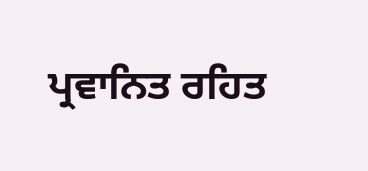ਪ੍ਰਵਾਨਿਤ ਰਹਿਤ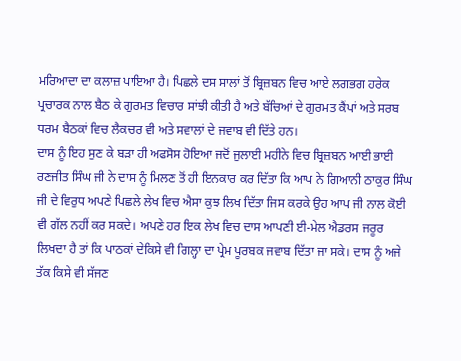ਮਰਿਆਦਾ ਦਾ ਕਲਾਜ਼ ਪਾਇਆ ਹੈ। ਪਿਛਲੇ ਦਸ ਸਾਲਾਂ ਤੋਂ ਬ੍ਰਿਜ਼ਬਨ ਵਿਚ ਆਏ ਲਗਭਗ ਹਰੇਕ ਪ੍ਰਚਾਰਕ ਨਾਲ ਬੈਠ ਕੇ ਗੁਰਮਤ ਵਿਚਾਰ ਸਾਂਝੀ ਕੀਤੀ ਹੈ ਅਤੇ ਬੱਚਿਆਂ ਦੇ ਗੁਰਮਤ ਕੈਂਪਾਂ ਅਤੇ ਸਰਬ ਧਰਮ ਬੈਠਕਾਂ ਵਿਚ ਲੈਕਚਰ ਵੀ ਅਤੇ ਸਵਾਲਾਂ ਦੇ ਜਵਾਬ ਵੀ ਦਿੱਤੇ ਹਨ।
ਦਾਸ ਨੂੰ ਇਹ ਸੁਣ ਕੇ ਬੜਾ ਹੀ ਅਫਸੋਸ ਹੋਇਆ ਜਦੋਂ ਜੁਲਾਈ ਮਹੀਨੇ ਵਿਚ ਬ੍ਰਿਜ਼ਬਨ ਆਈ ਭਾਈ ਰਣਜੀਤ ਸਿੰਘ ਜੀ ਨੇ ਦਾਸ ਨੂੰ ਮਿਲਣ ਤੋਂ ਹੀ ਇਨਕਾਰ ਕਰ ਦਿੱਤਾ ਕਿ ਆਪ ਨੇ ਗਿਆਨੀ ਠਾਕੁਰ ਸਿੰਘ ਜੀ ਦੇ ਵਿਰੁਧ ਅਪਣੇ ਪਿਛਲੇ ਲੇਖ ਵਿਚ ਐਸਾ ਕੁਝ ਲਿਖ ਦਿੱਤਾ ਜਿਸ ਕਰਕੇ ਉਹ ਆਪ ਜੀ ਨਾਲ ਕੋਈ ਵੀ ਗੱਲ ਨਹੀਂ ਕਰ ਸਕਦੇ। ਅਪਣੇ ਹਰ ਇਕ ਲੇਖ ਵਿਚ ਦਾਸ ਆਪਣੀ ਈ-ਮੇਲ ਐਡਰਸ ਜਰੂਰ ਲਿਖਦਾ ਹੈ ਤਾਂ ਕਿ ਪਾਠਕਾਂ ਦੇਕਿਸੇ ਵੀ ਗਿਲ੍ਹਾ ਦਾ ਪ੍ਰੇਮ ਪੂਰਬਕ ਜਵਾਬ ਦਿੱਤਾ ਜਾ ਸਕੇ। ਦਾਸ ਨੂੰ ਅਜੇ ਤੱਕ ਕਿਸੇ ਵੀ ਸੱਜਣ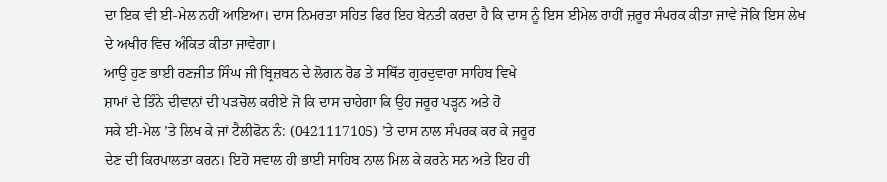ਦਾ ਇਕ ਵੀ ਈ-ਮੇਲ ਨਹੀਂ ਆਇਆ। ਦਾਸ ਨਿਮਰਤਾ ਸਹਿਤ ਫਿਰ ਇਹ ਬੇਨਤੀ ਕਰਦਾ ਹੈ ਕਿ ਦਾਸ ਨੂੰ ਇਸ ਈਮੇਲ ਰਾਹੀਂ ਜ਼ਰੂਰ ਸੰਪਰਕ ਕੀਤਾ ਜਾਵੇ ਜੋਕਿ ਇਸ ਲੇਖ ਦੇ ਅਖੀਰ ਵਿਚ ਅੰਕਿਤ ਕੀਤਾ ਜਾਵੇਗਾ।
ਆਉ ਹੁਣ ਭਾਈ ਰਣਜੀਤ ਸਿੰਘ ਜੀ ਬ੍ਰਿਜ਼ਬਨ ਦੇ ਲੋਗਨ ਰੋਡ ਤੇ ਸਥਿੱਤ ਗੁਰਦੁਵਾਰਾ ਸਾਹਿਬ ਵਿਖੇ
ਸ਼ਾਮਾਂ ਦੇ ਤਿੰਨੇ ਦੀਵਾਨਾਂ ਦੀ ਪੜਚੋਲ ਕਰੀਏ ਜੋ ਕਿ ਦਾਸ ਚਾਹੇਗਾ ਕਿ ਉਹ ਜਰੂਰ ਪੜ੍ਹਨ ਅਤੇ ਹੋ
ਸਕੇ ਈ-ਮੇਲ ’ਤੇ ਲਿਖ ਕੇ ਜਾਂ ਟੈਲੀਫੋਨ ਨੰ: (0421117105) ’ਤੇ ਦਾਸ ਨਾਲ ਸੰਪਰਕ ਕਰ ਕੇ ਜਰੂਰ
ਦੇਣ ਦੀ ਕਿਰਪਾਲਤਾ ਕਰਨ। ਇਹੋ ਸਵਾਲ ਹੀ ਭਾਈ ਸਾਹਿਬ ਨਾਲ ਮਿਲ ਕੇ ਕਰਨੇ ਸਨ ਅਤੇ ਇਹ ਹੀ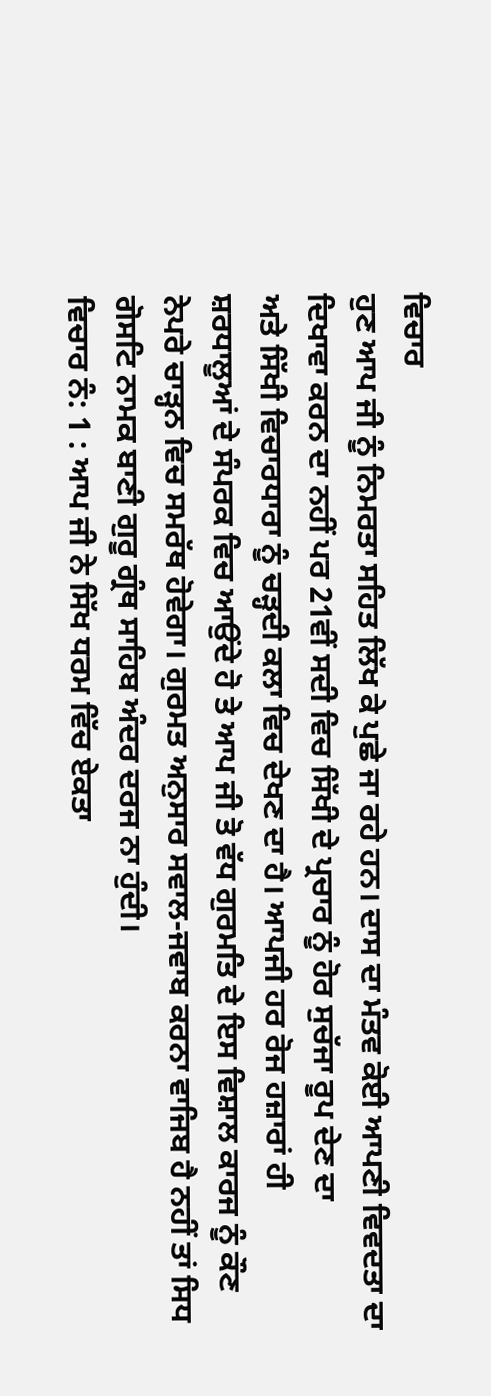ਵਿਚਾਰ
ਹੁਣ ਆਪ ਜੀ ਨੂੰ ਨਿਮਰਤਾ ਸਹਿਤ ਲਿੱਖ ਕੇ ਪੁਛੇ ਜਾ ਰਹੇ ਹਨ। ਦਾਸ ਦਾ ਮੰਤਵ ਕੋਈ ਆਪਣੀ ਵਿਵਦਤਾ ਦਾ
ਦਿਖਾਵਾ ਕਰਨ ਦਾ ਨਹੀਂ ਪਰ 21ਵੀਂ ਸਦੀ ਵਿਚ ਸਿੱਖੀ ਦੇ ਪ੍ਰਚਾਰ ਨੂੰ ਹੋਰ ਸੁਚੱਜਾ ਰੂਪ ਦੇਣ ਦਾ
ਅਤੇ ਸਿੱਖੀ ਵਿਚਾਰਧਾਰਾ ਨੂੰ ਚੜ੍ਹਦੀ ਕਲਾ ਵਿਚ ਦੇਖਣ ਦਾ ਹੈ। ਆਪਜੀ ਹਰ ਰੋਜ ਹਜ਼ਾਰਾਂ ਹੀ
ਸ਼ਰਧਾਲੂਆਂ ਦੇ ਸੰਪਰਕ ਵਿਚ ਆਉਂਦੇ ਹੋ ਤੇ ਆਪ ਜੀ ਤੋ ਵੱਧ ਗੁਰਮਤਿ ਦੇ ਇਸ ਵਿਸ਼ਾਲ ਕਾਰਜ ਨੂੰ ਕੌਣ
ਨੇਪਰੇ ਚਾੜ੍ਹਨ ਵਿਚ ਸਮਰੱਥ ਹੋਵੇਗਾ। ਗੁਰਮਤ ਅਨੁਸਾਰ ਸਵਾਲ-ਜਵਾਬ ਕਰਨਾ ਵਾਜਿਬ ਹੈ ਨਹੀਂ ਤਾਂ ਸਿਧ
ਗੋਸਟਿ ਨਾਮਕ ਬਾਣੀ ਗੁਰੂ ਗ੍ਰੰਥ ਸਾਹਿਬ ਅੰਦਰ ਦਰਜ ਨਾ ਹੁੰਦੀ।
ਵਿਚਾਰ ਨੰ: 1 : ਆਪ ਜੀ ਨੇ ਸਿੱਖ ਧਰਮ ਵਿੱਚ ਏਕਤਾ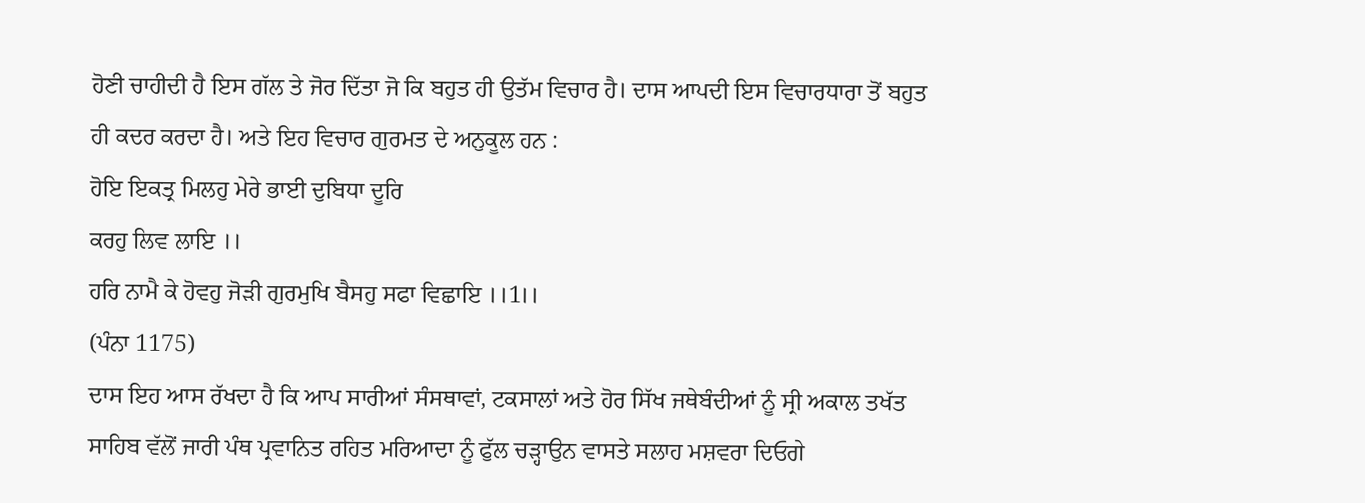ਹੋਣੀ ਚਾਹੀਦੀ ਹੈ ਇਸ ਗੱਲ ਤੇ ਜੋਰ ਦਿੱਤਾ ਜੋ ਕਿ ਬਹੁਤ ਹੀ ਉਤੱਮ ਵਿਚਾਰ ਹੈ। ਦਾਸ ਆਪਦੀ ਇਸ ਵਿਚਾਰਧਾਰਾ ਤੋਂ ਬਹੁਤ ਹੀ ਕਦਰ ਕਰਦਾ ਹੈ। ਅਤੇ ਇਹ ਵਿਚਾਰ ਗੁਰਮਤ ਦੇ ਅਨੁਕੂਲ ਹਨ :
ਹੋਇ ਇਕਤ੍ਰ ਮਿਲਹੁ ਮੇਰੇ ਭਾਈ ਦੁਬਿਧਾ ਦੂਰਿ
ਕਰਹੁ ਲਿਵ ਲਾਇ ।।
ਹਰਿ ਨਾਮੈ ਕੇ ਹੋਵਹੁ ਜੋੜੀ ਗੁਰਮੁਖਿ ਬੈਸਹੁ ਸਫਾ ਵਿਛਾਇ ।।1।।
(ਪੰਨਾ 1175)
ਦਾਸ ਇਹ ਆਸ ਰੱਖਦਾ ਹੈ ਕਿ ਆਪ ਸਾਰੀਆਂ ਸੰਸਥਾਵਾਂ, ਟਕਸਾਲਾਂ ਅਤੇ ਹੋਰ ਸਿੱਖ ਜਥੇਬੰਦੀਆਂ ਨੂੰ ਸ੍ਰੀ ਅਕਾਲ ਤਖੱਤ ਸਾਹਿਬ ਵੱਲੋਂ ਜਾਰੀ ਪੰਥ ਪ੍ਰਵਾਨਿਤ ਰਹਿਤ ਮਰਿਆਦਾ ਨੂੰ ਫੁੱਲ ਚੜ੍ਹਾਉਨ ਵਾਸਤੇ ਸਲਾਹ ਮਸ਼ਵਰਾ ਦਿਓਗੇ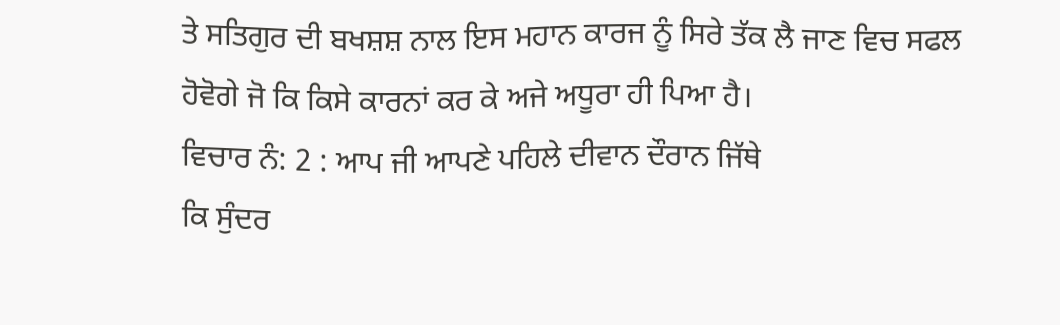ਤੇ ਸਤਿਗੁਰ ਦੀ ਬਖਸ਼ਸ਼ ਨਾਲ ਇਸ ਮਹਾਨ ਕਾਰਜ ਨੂੰ ਸਿਰੇ ਤੱਕ ਲੈ ਜਾਣ ਵਿਚ ਸਫਲ ਹੋਵੋਗੇ ਜੋ ਕਿ ਕਿਸੇ ਕਾਰਨਾਂ ਕਰ ਕੇ ਅਜੇ ਅਧੂਰਾ ਹੀ ਪਿਆ ਹੈ।
ਵਿਚਾਰ ਨੰ: 2 : ਆਪ ਜੀ ਆਪਣੇ ਪਹਿਲੇ ਦੀਵਾਨ ਦੌਰਾਨ ਜਿੱਥੇ
ਕਿ ਸੁੰਦਰ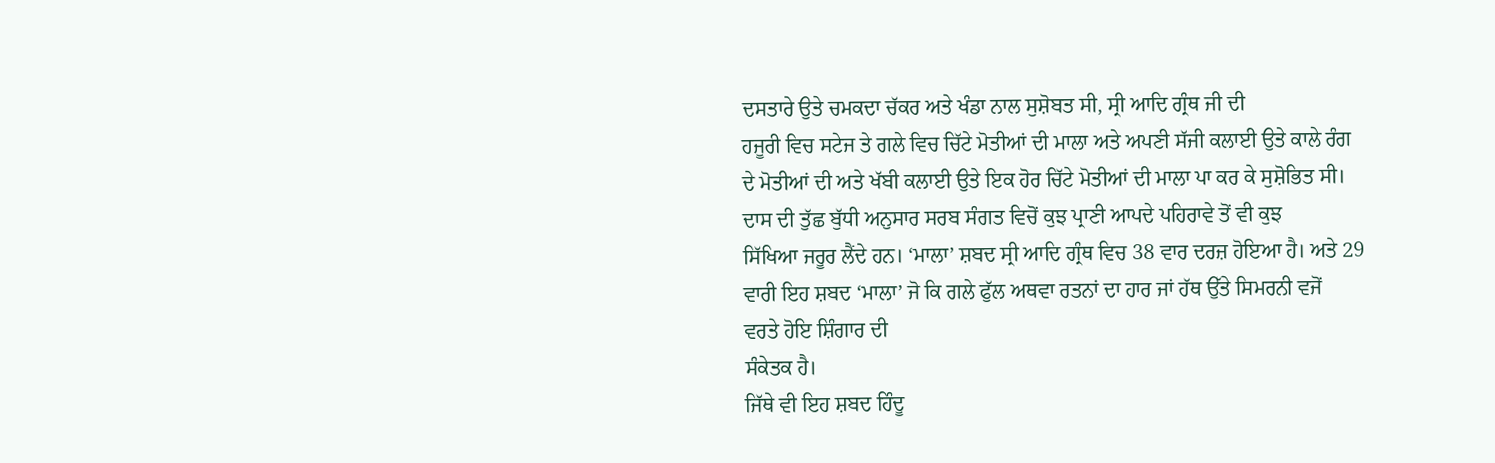ਦਸਤਾਰੇ ਉਤੇ ਚਮਕਦਾ ਚੱਕਰ ਅਤੇ ਖੰਡਾ ਨਾਲ ਸੁਸ਼ੋਬਤ ਸੀ, ਸ੍ਰੀ ਆਦਿ ਗ੍ਰੰਥ ਜੀ ਦੀ
ਹਜੂਰੀ ਵਿਚ ਸਟੇਜ ਤੇ ਗਲੇ ਵਿਚ ਚਿੱਟੇ ਮੋਤੀਆਂ ਦੀ ਮਾਲਾ ਅਤੇ ਅਪਣੀ ਸੱਜੀ ਕਲਾਈ ਉਤੇ ਕਾਲੇ ਰੰਗ
ਦੇ ਮੋਤੀਆਂ ਦੀ ਅਤੇ ਖੱਬੀ ਕਲਾਈ ਉਤੇ ਇਕ ਹੋਰ ਚਿੱਟੇ ਮੋਤੀਆਂ ਦੀ ਮਾਲਾ ਪਾ ਕਰ ਕੇ ਸੁਸ਼ੋਭਿਤ ਸੀ।
ਦਾਸ ਦੀ ਤੁੱਛ ਬੁੱਧੀ ਅਨੁਸਾਰ ਸਰਬ ਸੰਗਤ ਵਿਚੋਂ ਕੁਝ ਪ੍ਰਾਣੀ ਆਪਦੇ ਪਹਿਰਾਵੇ ਤੋਂ ਵੀ ਕੁਝ
ਸਿੱਖਿਆ ਜਰੂਰ ਲੈਂਦੇ ਹਨ। ‘ਮਾਲਾ’ ਸ਼ਬਦ ਸ੍ਰੀ ਆਦਿ ਗ੍ਰੰਥ ਵਿਚ 38 ਵਾਰ ਦਰਜ਼ ਹੋਇਆ ਹੈ। ਅਤੇ 29
ਵਾਰੀ ਇਹ ਸ਼ਬਦ ‘ਮਾਲਾ’ ਜੋ ਕਿ ਗਲੇ ਫੁੱਲ ਅਥਵਾ ਰਤਨਾਂ ਦਾ ਹਾਰ ਜਾਂ ਹੱਥ ਉੱਤੇ ਸਿਮਰਨੀ ਵਜੋਂ
ਵਰਤੇ ਹੋਇ ਸ਼ਿੰਗਾਰ ਦੀ
ਸੰਕੇਤਕ ਹੈ।
ਜਿੱਥੇ ਵੀ ਇਹ ਸ਼ਬਦ ਹਿੰਦੂ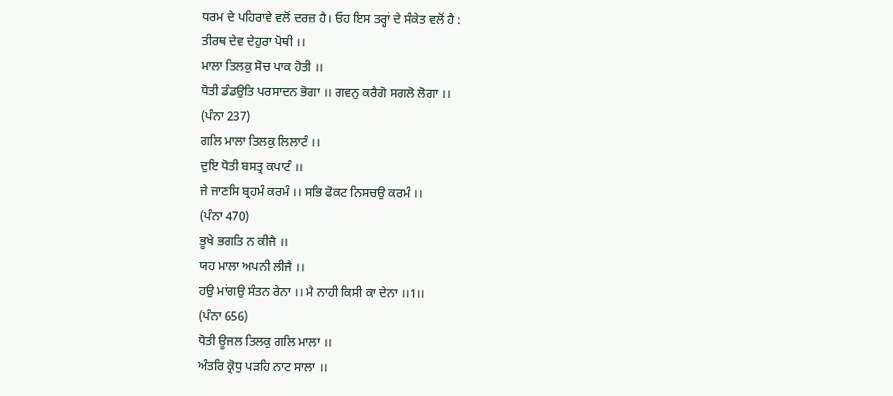ਧਰਮ ਦੇ ਪਹਿਰਾਵੇ ਵਲੋਂ ਦਰਜ਼ ਹੈ। ਓਹ ਇਸ ਤਰ੍ਹਾਂ ਦੇ ਸੰਕੇਤ ਵਲੋਂ ਹੈ :
ਤੀਰਥ ਦੇਵ ਦੇਹੁਰਾ ਪੋਥੀ ।।
ਮਾਲਾ ਤਿਲਕੁ ਸੋਚ ਪਾਕ ਹੋਤੀ ।।
ਧੋਤੀ ਡੰਡਉਤਿ ਪਰਸਾਦਨ ਭੋਗਾ ।। ਗਵਨੁ ਕਰੈਗੋ ਸਗਲੋ ਲੋਗਾ ।।
(ਪੰਨਾ 237)
ਗਲਿ ਮਾਲਾ ਤਿਲਕੁ ਲਿਲਾਟੰ ।।
ਦੁਇ ਧੋਤੀ ਬਸਤ੍ਰ ਕਪਾਟੰ ।।
ਜੇ ਜਾਣਸਿ ਬ੍ਰਹਮੰ ਕਰਮੰ ।। ਸਭਿ ਫੋਕਟ ਨਿਸਚਉ ਕਰਮੰ ।।
(ਪੰਨਾ 470)
ਭੂਖੇ ਭਗਤਿ ਨ ਕੀਜੈ ।।
ਯਹ ਮਾਲਾ ਅਪਨੀ ਲੀਜੈ ।।
ਹਉ ਮਾਂਗਉ ਸੰਤਨ ਰੇਨਾ ।। ਮੈ ਨਾਹੀ ਕਿਸੀ ਕਾ ਦੇਨਾ ।।1।।
(ਪੰਨਾ 656)
ਧੋਤੀ ਊਜਲ ਤਿਲਕੁ ਗਲਿ ਮਾਲਾ ।।
ਅੰਤਰਿ ਕ੍ਰੋਧੁ ਪੜਹਿ ਨਾਟ ਸਾਲਾ ।।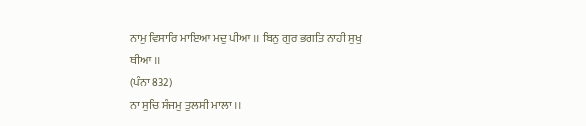ਨਾਮੁ ਵਿਸਾਰਿ ਮਾਇਆ ਮਦੁ ਪੀਆ ।। ਬਿਨੁ ਗੁਰ ਭਗਤਿ ਨਾਹੀ ਸੁਖੁ
ਥੀਆ ।।
(ਪੰਨਾ 832)
ਨਾ ਸੁਚਿ ਸੰਜਮੁ ਤੁਲਸੀ ਮਾਲਾ ।।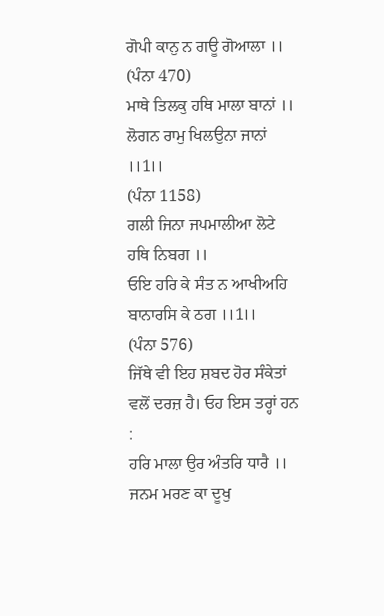ਗੋਪੀ ਕਾਨੁ ਨ ਗਊ ਗੋਆਲਾ ।।
(ਪੰਨਾ 470)
ਮਾਥੇ ਤਿਲਕੁ ਹਥਿ ਮਾਲਾ ਬਾਨਾਂ ।।
ਲੋਗਨ ਰਾਮੁ ਖਿਲਉਨਾ ਜਾਨਾਂ ।।1।।
(ਪੰਨਾ 1158)
ਗਲੀ ਜਿਨਾ ਜਪਮਾਲੀਆ ਲੋਟੇ ਹਥਿ ਨਿਬਗ ।।
ਓਇ ਹਰਿ ਕੇ ਸੰਤ ਨ ਆਖੀਅਹਿ ਬਾਨਾਰਸਿ ਕੇ ਠਗ ।।1।।
(ਪੰਨਾ 576)
ਜਿੱਥੇ ਵੀ ਇਹ ਸ਼ਬਦ ਹੋਰ ਸੰਕੇਤਾਂ ਵਲੋਂ ਦਰਜ਼ ਹੈ। ਓਹ ਇਸ ਤਰ੍ਹਾਂ ਹਨ :
ਹਰਿ ਮਾਲਾ ਉਰ ਅੰਤਰਿ ਧਾਰੈ ।।
ਜਨਮ ਮਰਣ ਕਾ ਦੂਖੁ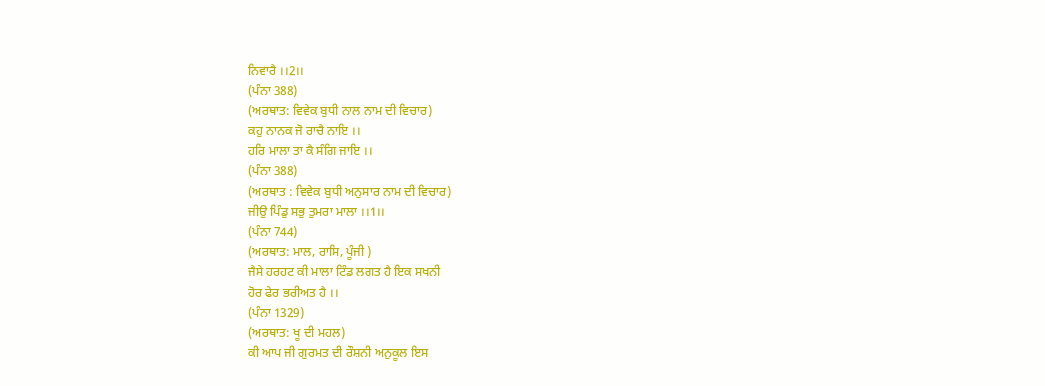ਨਿਵਾਰੈ ।।2।।
(ਪੰਨਾ 388)
(ਅਰਥਾਤ: ਵਿਵੇਕ ਬੁਧੀ ਨਾਲ ਨਾਮ ਦੀ ਵਿਚਾਰ)
ਕਹੁ ਨਾਨਕ ਜੋ ਰਾਚੈ ਨਾਇ ।।
ਹਰਿ ਮਾਲਾ ਤਾ ਕੈ ਸੰਗਿ ਜਾਇ ।।
(ਪੰਨਾ 388)
(ਅਰਥਾਤ : ਵਿਵੇਕ ਬੁਧੀ ਅਨੁਸਾਰ ਨਾਮ ਦੀ ਵਿਚਾਰ)
ਜੀਉ ਪਿੰਡੁ ਸਭੁ ਤੁਮਰਾ ਮਾਲਾ ।।1।।
(ਪੰਨਾ 744)
(ਅਰਥਾਤ: ਮਾਲ, ਰਾਸਿ, ਪੂੰਜੀ )
ਜੈਸੇ ਹਰਹਟ ਕੀ ਮਾਲਾ ਟਿੰਡ ਲਗਤ ਹੈ ਇਕ ਸਖਨੀ
ਹੋਰ ਫੇਰ ਭਰੀਅਤ ਹੈ ।।
(ਪੰਨਾ 1329)
(ਅਰਥਾਤ: ਖੂ ਦੀ ਮਹਲ)
ਕੀ ਆਪ ਜੀ ਗੁਰਮਤ ਦੀ ਰੌਸ਼ਨੀ ਅਨੁਕੂਲ ਇਸ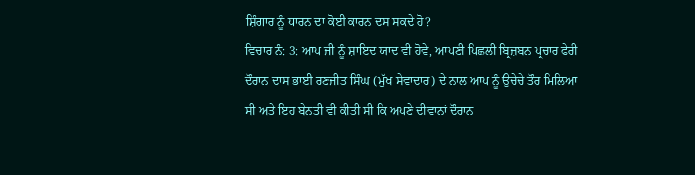ਸ਼ਿੰਗਾਰ ਨੂੰ ਧਾਰਨ ਦਾ ਕੋਈ ਕਾਰਨ ਦਸ ਸਕਦੇ ਹੋ?
ਵਿਚਾਰ ਨੰ: 3: ਆਪ ਜੀ ਨੂੰ ਸ਼ਾਇਦ ਯਾਦ ਵੀ ਹੋਵੇ, ਆਪਣੀ ਪਿਛਲੀ ਬ੍ਰਿਜ਼ਬਨ ਪ੍ਰਚਾਰ ਫੇਰੀ ਦੌਰਾਨ ਦਾਸ ਭਾਈ ਰਣਜੀਤ ਸਿੰਘ (ਮੁੱਖ ਸੇਵਾਦਾਰ) ਦੇ ਨਾਲ ਆਪ ਨੂੰ ਉਚੇਚੇ ਤੌਰ ਮਿਲਿਆ ਸੀ ਅਤੇ ਇਹ ਬੇਨਤੀ ਵੀ ਕੀਤੀ ਸੀ ਕਿ ਅਪਣੇ ਦੀਵਾਨਾਂ ਦੌਰਾਨ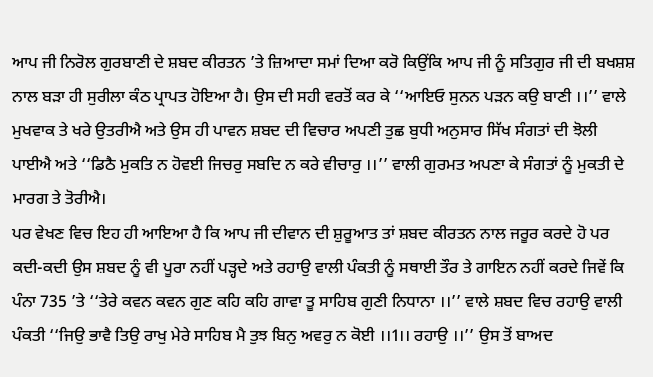ਆਪ ਜੀ ਨਿਰੋਲ ਗੁਰਬਾਣੀ ਦੇ ਸ਼ਬਦ ਕੀਰਤਨ ’ਤੇ ਜ਼ਿਆਦਾ ਸਮਾਂ ਦਿਆ ਕਰੋ ਕਿਉਂਕਿ ਆਪ ਜੀ ਨੂੰ ਸਤਿਗੁਰ ਜੀ ਦੀ ਬਖਸ਼ਸ਼ ਨਾਲ ਬੜਾ ਹੀ ਸੁਰੀਲਾ ਕੰਠ ਪ੍ਰਾਪਤ ਹੋਇਆ ਹੈ। ਉਸ ਦੀ ਸਹੀ ਵਰਤੋਂ ਕਰ ਕੇ ‘‘ਆਇਓ ਸੁਨਨ ਪੜਨ ਕਉ ਬਾਣੀ ।।’’ ਵਾਲੇ ਮੁਖਵਾਕ ਤੇ ਖਰੇ ਉਤਰੀਐ ਅਤੇ ਉਸ ਹੀ ਪਾਵਨ ਸ਼ਬਦ ਦੀ ਵਿਚਾਰ ਅਪਣੀ ਤੁਛ ਬੁਧੀ ਅਨੁਸਾਰ ਸਿੱਖ ਸੰਗਤਾਂ ਦੀ ਝੋਲੀ ਪਾਈਐ ਅਤੇ ‘‘ਡਿਠੈ ਮੁਕਤਿ ਨ ਹੋਵਈ ਜਿਚਰੁ ਸਬਦਿ ਨ ਕਰੇ ਵੀਚਾਰੁ ।।’’ ਵਾਲੀ ਗੁਰਮਤ ਅਪਣਾ ਕੇ ਸੰਗਤਾਂ ਨੂੰ ਮੁਕਤੀ ਦੇ ਮਾਰਗ ਤੇ ਤੋਰੀਐ।
ਪਰ ਵੇਖਣ ਵਿਚ ਇਹ ਹੀ ਆਇਆ ਹੈ ਕਿ ਆਪ ਜੀ ਦੀਵਾਨ ਦੀ ਸ਼ੁਰੂਆਤ ਤਾਂ ਸ਼ਬਦ ਕੀਰਤਨ ਨਾਲ ਜਰੂਰ ਕਰਦੇ ਹੋ ਪਰ ਕਦੀ-ਕਦੀ ਉਸ ਸ਼ਬਦ ਨੂੰ ਵੀ ਪੂਰਾ ਨਹੀਂ ਪੜ੍ਹਦੇ ਅਤੇ ਰਹਾਉ ਵਾਲੀ ਪੰਕਤੀ ਨੂੰ ਸਥਾਈ ਤੌਰ ਤੇ ਗਾਇਨ ਨਹੀਂ ਕਰਦੇ ਜਿਵੇਂ ਕਿ ਪੰਨਾ 735 ’ਤੇ ‘‘ਤੇਰੇ ਕਵਨ ਕਵਨ ਗੁਣ ਕਹਿ ਕਹਿ ਗਾਵਾ ਤੂ ਸਾਹਿਬ ਗੁਣੀ ਨਿਧਾਨਾ ।।’’ ਵਾਲੇ ਸ਼ਬਦ ਵਿਚ ਰਹਾਉ ਵਾਲੀ ਪੰਕਤੀ ‘‘ਜਿਉ ਭਾਵੈ ਤਿਉ ਰਾਖੁ ਮੇਰੇ ਸਾਹਿਬ ਮੈ ਤੁਝ ਬਿਨੁ ਅਵਰੁ ਨ ਕੋਈ ।।1।। ਰਹਾਉ ।।’’ ਉਸ ਤੋਂ ਬਾਅਦ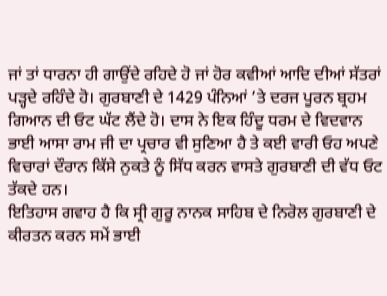ਜਾਂ ਤਾਂ ਧਾਰਨਾ ਹੀ ਗਾਉਂਦੇ ਰਹਿਦੇ ਹੋ ਜਾਂ ਹੋਰ ਕਵੀਆਂ ਆਦਿ ਦੀਆਂ ਸੱਤਰਾਂ ਪੜ੍ਹਦੇ ਰਹਿੰਦੇ ਹੋ। ਗੁਰਬਾਣੀ ਦੇ 1429 ਪੰਨਿਆਂ ’ਤੇ ਦਰਜ ਪੂਰਨ ਬ੍ਰਹਮ ਗਿਆਨ ਦੀ ਓਟ ਘੱਟ ਲੈਂਦੇ ਹੋ। ਦਾਸ ਨੇ ਇਕ ਹਿੰਦੂ ਧਰਮ ਦੇ ਵਿਦਵਾਨ ਭਾਈ ਆਸਾ ਰਾਮ ਜੀ ਦਾ ਪ੍ਰਚਾਰ ਵੀ ਸੁਣਿਆ ਹੈ ਤੇ ਕਈ ਵਾਰੀ ਓਹ ਅਪਣੇ ਵਿਚਾਰਾਂ ਦੌਰਾਨ ਕਿੱਸੇ ਨੁਕਤੇ ਨੂੰ ਸਿੱਧ ਕਰਨ ਵਾਸਤੇ ਗੁਰਬਾਣੀ ਦੀ ਵੱਧ ਓਟ ਤੱਕਦੇ ਹਨ।
ਇਤਿਹਾਸ ਗਵਾਹ ਹੈ ਕਿ ਸ੍ਰੀ ਗੁਰੂ ਨਾਨਕ ਸਾਹਿਬ ਦੇ ਨਿਰੋਲ ਗੁਰਬਾਣੀ ਦੇ ਕੀਰਤਨ ਕਰਨ ਸਮੇਂ ਭਾਈ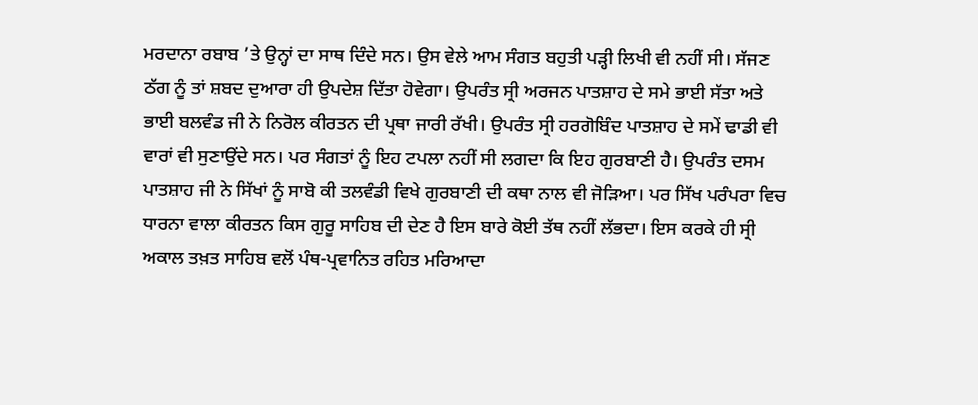ਮਰਦਾਨਾ ਰਬਾਬ ’ਤੇ ਉਨ੍ਹਾਂ ਦਾ ਸਾਥ ਦਿੰਦੇ ਸਨ। ਉਸ ਵੇਲੇ ਆਮ ਸੰਗਤ ਬਹੁਤੀ ਪੜ੍ਹੀ ਲਿਖੀ ਵੀ ਨਹੀਂ ਸੀ। ਸੱਜਣ ਠੱਗ ਨੂੰ ਤਾਂ ਸ਼ਬਦ ਦੁਆਰਾ ਹੀ ਉਪਦੇਸ਼ ਦਿੱਤਾ ਹੋਵੇਗਾ। ਉਪਰੰਤ ਸ੍ਰੀ ਅਰਜਨ ਪਾਤਸ਼ਾਹ ਦੇ ਸਮੇ ਭਾਈ ਸੱਤਾ ਅਤੇ ਭਾਈ ਬਲਵੰਡ ਜੀ ਨੇ ਨਿਰੋਲ ਕੀਰਤਨ ਦੀ ਪ੍ਰਥਾ ਜਾਰੀ ਰੱਖੀ। ਉਪਰੰਤ ਸ੍ਰੀ ਹਰਗੋਬਿੰਦ ਪਾਤਸ਼ਾਹ ਦੇ ਸਮੇਂ ਢਾਡੀ ਵੀ ਵਾਰਾਂ ਵੀ ਸੁਣਾਉਂਦੇ ਸਨ। ਪਰ ਸੰਗਤਾਂ ਨੂੰ ਇਹ ਟਪਲਾ ਨਹੀਂ ਸੀ ਲਗਦਾ ਕਿ ਇਹ ਗੁਰਬਾਣੀ ਹੈ। ਉਪਰੰਤ ਦਸਮ ਪਾਤਸ਼ਾਹ ਜੀ ਨੇ ਸਿੱਖਾਂ ਨੂੰ ਸਾਬੋ ਕੀ ਤਲਵੰਡੀ ਵਿਖੇ ਗੁਰਬਾਣੀ ਦੀ ਕਥਾ ਨਾਲ ਵੀ ਜੋੜਿਆ। ਪਰ ਸਿੱਖ ਪਰੰਪਰਾ ਵਿਚ ਧਾਰਨਾ ਵਾਲਾ ਕੀਰਤਨ ਕਿਸ ਗੁਰੂ ਸਾਹਿਬ ਦੀ ਦੇਣ ਹੈ ਇਸ ਬਾਰੇ ਕੋਈ ਤੱਥ ਨਹੀਂ ਲੱਭਦਾ। ਇਸ ਕਰਕੇ ਹੀ ਸ੍ਰੀ ਅਕਾਲ ਤਖ਼ਤ ਸਾਹਿਬ ਵਲੋਂ ਪੰਥ-ਪ੍ਰਵਾਨਿਤ ਰਹਿਤ ਮਰਿਆਦਾ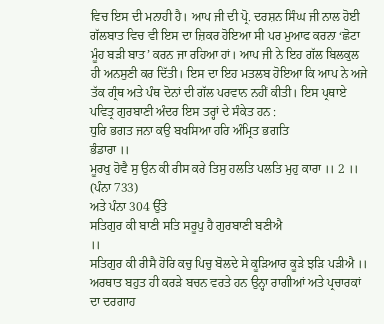ਵਿਚ ਇਸ ਦੀ ਮਨਾਹੀ ਹੈ। ਆਪ ਜੀ ਦੀ ਪ੍ਰੋ. ਦਰਸ਼ਨ ਸਿੰਘ ਜੀ ਨਾਲ ਹੋਈ ਗੱਲਬਾਤ ਵਿਚ ਵੀ ਇਸ ਦਾ ਜ਼ਿਕਰ ਹੋਇਆ ਸੀ ਪਰ ਮੁਆਫ ਕਰਨਾ ‘ਛੋਟਾ ਮੂੰਹ ਬੜੀ ਬਾਤ’ ਕਰਨ ਜਾ ਰਹਿਆ ਹਾਂ। ਆਪ ਜੀ ਨੇ ਇਹ ਗੱਲ ਬਿਲਕੁਲ ਹੀ ਅਨਸੁਣੀ ਕਰ ਦਿੱਤੀ। ਇਸ ਦਾ ਇਹ ਮਤਲਬ ਹੋਇਆ ਕਿ ਆਪ ਨੇ ਅਜੇ ਤੱਕ ਗ੍ਰੰਥ ਅਤੇ ਪੰਥ ਦੋਨਾਂ ਦੀ ਗੱਲ ਪਰਵਾਨ ਨਹੀਂ ਕੀਤੀ। ਇਸ ਪ੍ਰਥਾਏ ਪਵਿਤ੍ਰ ਗੁਰਬਾਣੀ ਅੰਦਰ ਇਸ ਤਰ੍ਹਾਂ ਦੇ ਸੰਕੇਤ ਹਨ :
ਧੁਰਿ ਭਗਤ ਜਨਾ ਕਉ ਬਖਸਿਆ ਹਰਿ ਅੰਮ੍ਰਿਤ ਭਗਤਿ
ਭੰਡਾਰਾ ।।
ਮੂਰਖੁ ਹੋਵੈ ਸੁ ਉਨ ਕੀ ਰੀਸ ਕਰੇ ਤਿਸੁ ਹਲਤਿ ਪਲਤਿ ਮੁਹੁ ਕਾਰਾ ।। 2 ।।
(ਪੰਨਾ 733)
ਅਤੇ ਪੰਨਾ 304 ਉੱਤੇ
ਸਤਿਗੁਰ ਕੀ ਬਾਣੀ ਸਤਿ ਸਰੂਪੁ ਹੈ ਗੁਰਬਾਣੀ ਬਣੀਐ
।।
ਸਤਿਗੁਰ ਕੀ ਰੀਸੈ ਹੋਰਿ ਕਚੁ ਪਿਚੁ ਬੋਲਦੇ ਸੇ ਕੂੜਿਆਰ ਕੂੜੇ ਝੜਿ ਪੜੀਐ ।।
ਅਰਥਾਤ ਬਹੁਤ ਹੀ ਕਰੜੇ ਬਚਨ ਵਰਤੇ ਹਨ ਉਨ੍ਹਾ ਰਾਗੀਆਂ ਅਤੇ ਪ੍ਰਚਾਰਕਾਂ ਦਾ ਦਰਗਾਹ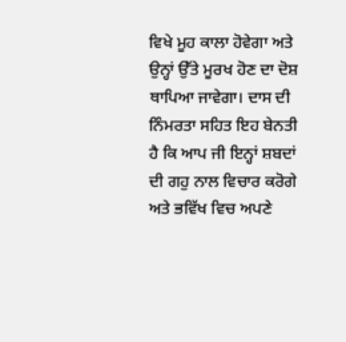ਵਿਖੇ ਮੂਹ ਕਾਲਾ ਹੋਵੇਗਾ ਅਤੇ ਉਨ੍ਹਾਂ ਉੱਤੇ ਮੂਰਖ ਹੋਣ ਦਾ ਦੋਸ਼ ਥਾਪਿਆ ਜਾਵੇਗਾ। ਦਾਸ ਦੀ ਨਿੰਮਰਤਾ ਸਹਿਤ ਇਹ ਬੇਨਤੀ ਹੈ ਕਿ ਆਪ ਜੀ ਇਨ੍ਹਾਂ ਸ਼ਬਦਾਂ ਦੀ ਗਹੁ ਨਾਲ ਵਿਚਾਰ ਕਰੋਗੇ ਅਤੇ ਭਵਿੱਖ ਵਿਚ ਅਪਣੇ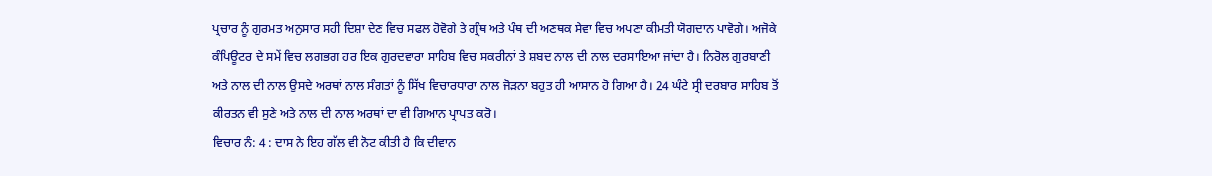ਪ੍ਰਚਾਰ ਨੂੰ ਗੁਰਮਤ ਅਨੁਸਾਰ ਸਹੀ ਦਿਸ਼ਾ ਦੇਣ ਵਿਚ ਸਫਲ ਹੋਵੋਗੇ ਤੇ ਗ੍ਰੰਥ ਅਤੇ ਪੰਥ ਦੀ ਅਣਥਕ ਸੇਵਾ ਵਿਚ ਅਪਣਾ ਕੀਮਤੀ ਯੋਗਦਾਨ ਪਾਵੋਗੇ। ਅਜੋਕੇ ਕੰਪਿਊਟਰ ਦੇ ਸਮੇਂ ਵਿਚ ਲਗਭਗ ਹਰ ਇਕ ਗੁਰਦਵਾਰਾ ਸਾਹਿਬ ਵਿਚ ਸਕਰੀਨਾਂ ਤੇ ਸ਼ਬਦ ਨਾਲ ਦੀ ਨਾਲ ਦਰਸਾਇਆ ਜਾਂਦਾ ਹੈ। ਨਿਰੋਲ ਗੁਰਬਾਣੀ ਅਤੇ ਨਾਲ ਦੀ ਨਾਲ ਉਸਦੇ ਅਰਥਾਂ ਨਾਲ ਸੰਗਤਾਂ ਨੂੰ ਸਿੱਖ ਵਿਚਾਰਧਾਰਾ ਨਾਲ ਜੋੜਨਾ ਬਹੁਤ ਹੀ ਆਸਾਨ ਹੋ ਗਿਆ ਹੈ। 24 ਘੰਟੇ ਸ੍ਰੀ ਦਰਬਾਰ ਸਾਹਿਬ ਤੋਂ ਕੀਰਤਨ ਵੀ ਸੁਣੇ ਅਤੇ ਨਾਲ ਦੀ ਨਾਲ ਅਰਥਾਂ ਦਾ ਵੀ ਗਿਆਨ ਪ੍ਰਾਪਤ ਕਰੋ।
ਵਿਚਾਰ ਨੰ: 4 : ਦਾਸ ਨੇ ਇਹ ਗੱਲ ਵੀ ਨੋਟ ਕੀਤੀ ਹੈ ਕਿ ਦੀਵਾਨ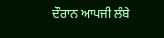ਦੌਰਾਨ ਆਪਜੀ ਲੰਬੇ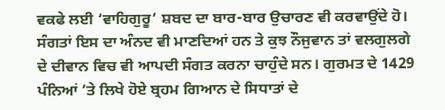ਵਕਫੇ ਲਈ ‘ਵਾਹਿਗੁਰੂ’ ਸ਼ਬਦ ਦਾ ਬਾਰ-ਬਾਰ ਉਚਾਰਣ ਵੀ ਕਰਵਾਉਂਦੇ ਹੋ। ਸੰਗਤਾਂ ਇਸ ਦਾ ਅੰਨਦ ਵੀ ਮਾਣਦਿਆਂ ਹਨ ਤੇ ਕੁਝ ਨੌਜੁਵਾਨ ਤਾਂ ਵਲਗੁਲਗੇ ਦੇ ਦੀਵਾਨ ਵਿਚ ਵੀ ਆਪਦੀ ਸੰਗਤ ਕਰਨਾ ਚਾਹੁੰਦੇ ਸਨ। ਗੁਰਮਤ ਦੇ 1429 ਪੰਨਿਆਂ ’ਤੇ ਲਿਖੇ ਹੋਏ ਬ੍ਰਹਮ ਗਿਆਨ ਦੇ ਸਿਧਾਤਾਂ ਦੇ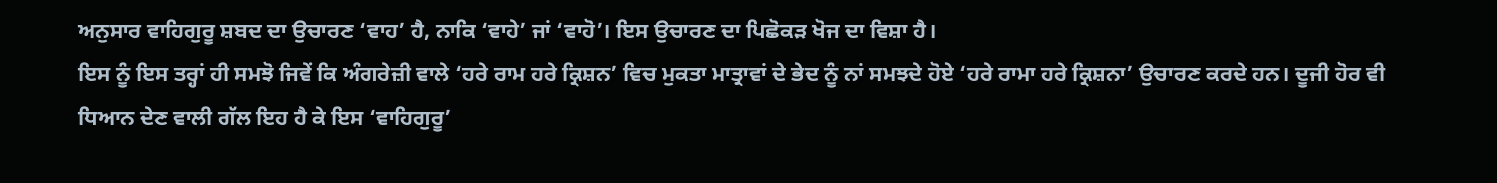ਅਨੁਸਾਰ ਵਾਹਿਗੁਰੂ ਸ਼ਬਦ ਦਾ ਉਚਾਰਣ ‘ਵਾਹ’ ਹੈ, ਨਾਕਿ ‘ਵਾਹੇ’ ਜਾਂ ‘ਵਾਹੋ’। ਇਸ ਉਚਾਰਣ ਦਾ ਪਿਛੋਕੜ ਖੋਜ ਦਾ ਵਿਸ਼ਾ ਹੈ।
ਇਸ ਨੂੰ ਇਸ ਤਰ੍ਹਾਂ ਹੀ ਸਮਝੋ ਜਿਵੇਂ ਕਿ ਅੰਗਰੇਜ਼ੀ ਵਾਲੇ ‘ਹਰੇ ਰਾਮ ਹਰੇ ਕ੍ਰਿਸ਼ਨ’ ਵਿਚ ਮੁਕਤਾ ਮਾਤ੍ਰਾਵਾਂ ਦੇ ਭੇਦ ਨੂੰ ਨਾਂ ਸਮਝਦੇ ਹੋਏ ‘ਹਰੇ ਰਾਮਾ ਹਰੇ ਕ੍ਰਿਸ਼ਨਾ’ ਉਚਾਰਣ ਕਰਦੇ ਹਨ। ਦੂਜੀ ਹੋਰ ਵੀ ਧਿਆਨ ਦੇਣ ਵਾਲੀ ਗੱਲ ਇਹ ਹੈ ਕੇ ਇਸ ‘ਵਾਹਿਗੁਰੂ’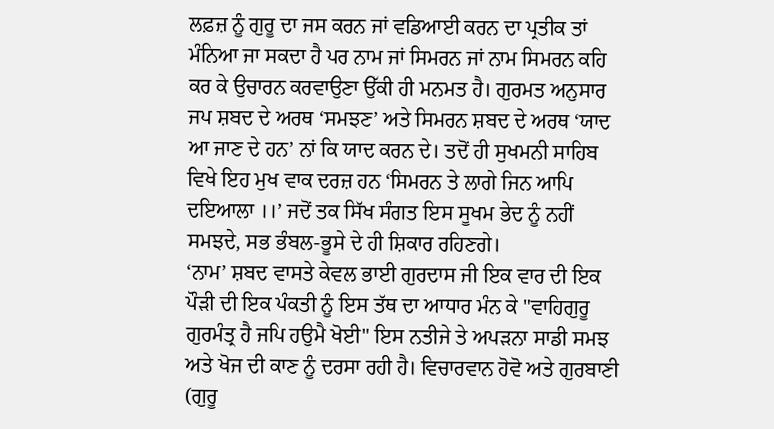ਲਫ਼ਜ਼ ਨੂੰ ਗੁਰੂ ਦਾ ਜਸ ਕਰਨ ਜਾਂ ਵਡਿਆਈ ਕਰਨ ਦਾ ਪ੍ਰਤੀਕ ਤਾਂ ਮੰਨਿਆ ਜਾ ਸਕਦਾ ਹੈ ਪਰ ਨਾਮ ਜਾਂ ਸਿਮਰਨ ਜਾਂ ਨਾਮ ਸਿਮਰਨ ਕਹਿ ਕਰ ਕੇ ਉਚਾਰਨ ਕਰਵਾਉਣਾ ਉੱਕੀ ਹੀ ਮਨਮਤ ਹੈ। ਗੁਰਮਤ ਅਨੁਸਾਰ ਜਪ ਸ਼ਬਦ ਦੇ ਅਰਥ ‘ਸਮਝਣ’ ਅਤੇ ਸਿਮਰਨ ਸ਼ਬਦ ਦੇ ਅਰਥ ‘ਯਾਦ ਆ ਜਾਣ ਦੇ ਹਨ’ ਨਾਂ ਕਿ ਯਾਦ ਕਰਨ ਦੇ। ਤਦੋਂ ਹੀ ਸੁਖਮਨੀ ਸਾਹਿਬ ਵਿਖੇ ਇਹ ਮੁਖ ਵਾਕ ਦਰਜ਼ ਹਨ ‘ਸਿਮਰਨ ਤੇ ਲਾਗੇ ਜਿਨ ਆਪਿ ਦਇਆਲਾ ।।’ ਜਦੋਂ ਤਕ ਸਿੱਖ ਸੰਗਤ ਇਸ ਸੂਖਮ ਭੇਦ ਨੂੰ ਨਹੀਂ ਸਮਝਦੇ, ਸਭ ਭੰਬਲ-ਭੂਸੇ ਦੇ ਹੀ ਸ਼ਿਕਾਰ ਰਹਿਣਗੇ।
‘ਨਾਮ’ ਸ਼ਬਦ ਵਾਸਤੇ ਕੇਵਲ ਭਾਈ ਗੁਰਦਾਸ ਜੀ ਇਕ ਵਾਰ ਦੀ ਇਕ ਪੌੜੀ ਦੀ ਇਕ ਪੰਕਤੀ ਨੂੰ ਇਸ ਤੱਥ ਦਾ ਆਧਾਰ ਮੰਨ ਕੇ "ਵਾਹਿਗੁਰੂ ਗੁਰਮੰਤ੍ਰ ਹੈ ਜਪਿ ਹਉਮੈ ਖੋਈ" ਇਸ ਨਤੀਜੇ ਤੇ ਅਪੜਨਾ ਸਾਡੀ ਸਮਝ ਅਤੇ ਖੋਜ ਦੀ ਕਾਣ ਨੂੰ ਦਰਸਾ ਰਹੀ ਹੈ। ਵਿਚਾਰਵਾਨ ਹੋਵੋ ਅਤੇ ਗੁਰਬਾਣੀ (ਗੁਰੂ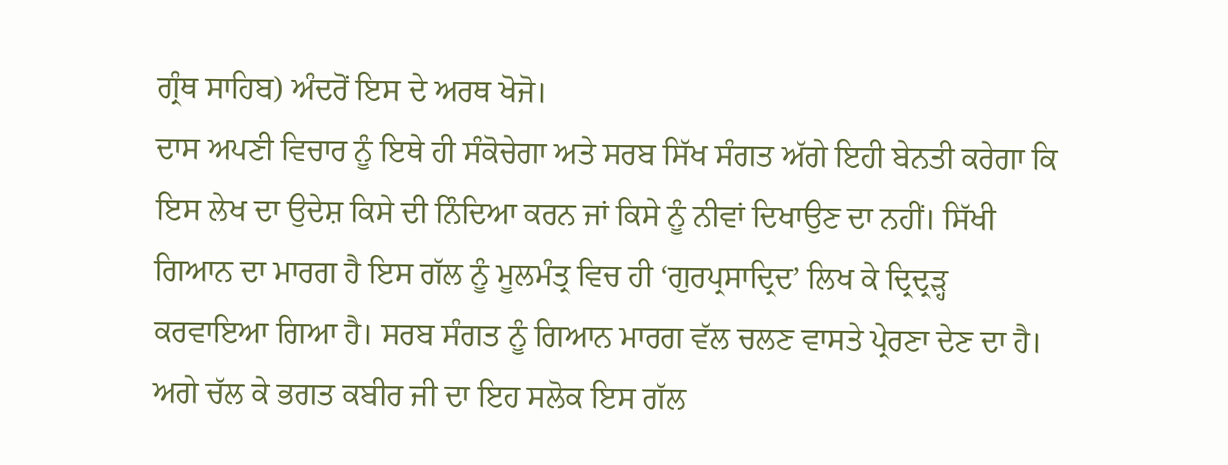ਗ੍ਰੰਥ ਸਾਹਿਬ) ਅੰਦਰੋਂ ਇਸ ਦੇ ਅਰਥ ਖੋਜੋ।
ਦਾਸ ਅਪਣੀ ਵਿਚਾਰ ਨੂੰ ਇਥੇ ਹੀ ਸੰਕੋਚੇਗਾ ਅਤੇ ਸਰਬ ਸਿੱਖ ਸੰਗਤ ਅੱਗੇ ਇਹੀ ਬੇਨਤੀ ਕਰੇਗਾ ਕਿ ਇਸ ਲੇਖ ਦਾ ਉਦੇਸ਼ ਕਿਸੇ ਦੀ ਨਿੰਦਿਆ ਕਰਨ ਜਾਂ ਕਿਸੇ ਨੂੰ ਨੀਵਾਂ ਦਿਖਾਉਣ ਦਾ ਨਹੀਂ। ਸਿੱਖੀ ਗਿਆਨ ਦਾ ਮਾਰਗ ਹੈ ਇਸ ਗੱਲ ਨੂੰ ਮੂਲਮੰਤ੍ਰ ਵਿਚ ਹੀ ‘ਗੁਰਪ੍ਰਸਾਦ੍ਰਿਦ’ ਲਿਖ ਕੇ ਦ੍ਰਿਦ੍ਰੜ੍ਹ ਕਰਵਾਇਆ ਗਿਆ ਹੈ। ਸਰਬ ਸੰਗਤ ਨੂੰ ਗਿਆਨ ਮਾਰਗ ਵੱਲ ਚਲਣ ਵਾਸਤੇ ਪ੍ਰੇਰਣਾ ਦੇਣ ਦਾ ਹੈ। ਅਗੇ ਚੱਲ ਕੇ ਭਗਤ ਕਬੀਰ ਜੀ ਦਾ ਇਹ ਸਲੋਕ ਇਸ ਗੱਲ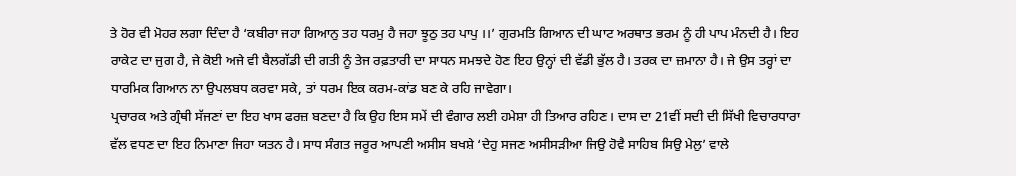ਤੇ ਹੋਰ ਵੀ ਮੋਹਰ ਲਗਾ ਦਿੰਦਾ ਹੈ ‘ਕਬੀਰਾ ਜਹਾ ਗਿਆਨੁ ਤਹ ਧਰਮੁ ਹੈ ਜਹਾ ਝੂਠੁ ਤਹ ਪਾਪੁ ।।’ ਗੁਰਮਤਿ ਗਿਆਨ ਦੀ ਘਾਟ ਅਰਥਾਤ ਭਰਮ ਨੂੰ ਹੀ ਪਾਪ ਮੰਨਦੀ ਹੈ। ਇਹ ਰਾਕੇਟ ਦਾ ਜੁਗ ਹੈ, ਜੇ ਕੋਈ ਅਜੇ ਵੀ ਬੈਲਗੱਡੀ ਦੀ ਗਤੀ ਨੂੰ ਤੇਜ ਰਫ਼ਤਾਰੀ ਦਾ ਸਾਧਨ ਸਮਝਦੇ ਹੋਣ ਇਹ ਉਨ੍ਹਾਂ ਦੀ ਵੱਡੀ ਭੁੱਲ ਹੈ। ਤਰਕ ਦਾ ਜ਼ਮਾਨਾ ਹੈ। ਜੇ ਉਸ ਤਰ੍ਹਾਂ ਦਾ ਧਾਰਮਿਕ ਗਿਆਨ ਨਾ ਉਪਲਬਧ ਕਰਵਾ ਸਕੇ, ਤਾਂ ਧਰਮ ਇਕ ਕਰਮ-ਕਾਂਡ ਬਣ ਕੇ ਰਹਿ ਜਾਵੇਗਾ।
ਪ੍ਰਚਾਰਕ ਅਤੇ ਗ੍ਰੰਥੀ ਸੱਜਣਾਂ ਦਾ ਇਹ ਖਾਸ ਫਰਜ਼ ਬਣਦਾ ਹੈ ਕਿ ਉਹ ਇਸ ਸਮੇਂ ਦੀ ਵੰਗਾਰ ਲਈ ਹਮੇਸ਼ਾ ਹੀ ਤਿਆਰ ਰਹਿਣ। ਦਾਸ ਦਾ 21ਵੀਂ ਸਦੀ ਦੀ ਸਿੱਖੀ ਵਿਚਾਰਧਾਰਾ ਵੱਲ ਵਧਣ ਦਾ ਇਹ ਨਿਮਾਣਾ ਜਿਹਾ ਯਤਨ ਹੈ। ਸਾਧ ਸੰਗਤ ਜਰੂਰ ਆਪਣੀ ਅਸੀਸ ਬਖਸ਼ੇ ‘ਦੇਹੁ ਸਜਣ ਅਸੀਸੜੀਆ ਜਿਉ ਹੋਵੈ ਸਾਹਿਬ ਸਿਉ ਮੇਲੁ’ ਵਾਲੇ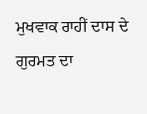ਮੁਖਵਾਕ ਰਾਹੀਂ ਦਾਸ ਦੇ ਗੁਰਮਤ ਦਾ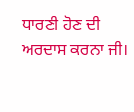ਧਾਰਣੀ ਹੋਣ ਦੀ ਅਰਦਾਸ ਕਰਨਾ ਜੀ।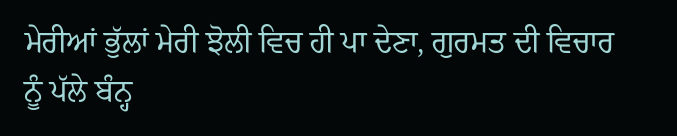ਮੇਰੀਆਂ ਭੁੱਲਾਂ ਮੇਰੀ ਝੋਲੀ ਵਿਚ ਹੀ ਪਾ ਦੇਣਾ, ਗੁਰਮਤ ਦੀ ਵਿਚਾਰ ਨੂੰ ਪੱਲੇ ਬੰਨ੍ਹ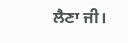ਲੈਣਾ ਜੀ।